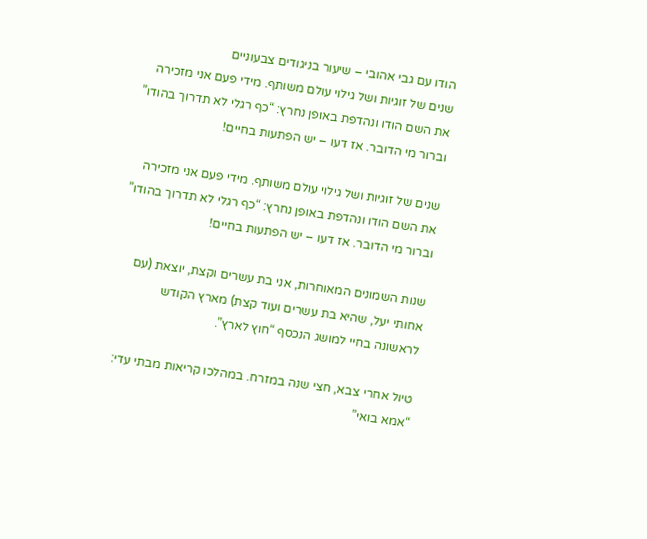הודו עם גבי אהובי – שיעור בניגודים צבעוניים
שנים של זוגיות ושל גילוי עולם משותף. מידי פעם אני מזכירה את השם הודו ונהדפת באופן נחרץ: “כף רגלי לא תדרוך בהודו” וברור מי הדובר. אז דעו – יש הפתעות בחיים!

שנים של זוגיות ושל גילוי עולם משותף. מידי פעם אני מזכירה את השם הודו ונהדפת באופן נחרץ: “כף רגלי לא תדרוך בהודו” וברור מי הדובר. אז דעו – יש הפתעות בחיים!

שנות השמונים המאוחרות, אני בת עשרים וקצת, יוצאת (עם אחותי יעל, שהיא בת עשרים ועוד קצת) מארץ הקודש לראשונה בחיי למושג הנכסף “חוץ לארץ”.

טיול אחרי צבא, חצי שנה במזרח. במהלכו קריאות מבתי עדי: “אמא בואי”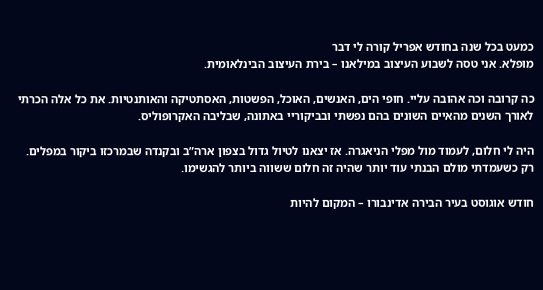כמעט בכל שנה בחודש אפריל קורה לי דבר
מופלא. אני טסה לשבוע העיצוב במילאנו – בירת העיצוב הבינלאומית.

כה קרובה וכה אהובה עליי. חופי הים, האנשים, האוכל, הפשטות, האסתטיקה והאותנטיות. את כל אלה הכרתי לאורך השנים מהאיים השונים בהם נפשתי ובביקוריי באתונה, שבליבה האקרופוליס.

היה לי חלום, לעמוד מול מפלי הניאגרה. אז יצאנו לטיול גדול בצפון ארה”ב ובקנדה שבמרכזו ביקור במפלים. רק כשעמדתי מולם הבנתי עוד יותר שהיה זה חלום ששווה ביותר להגשימו.

חודש אוגוסט בעיר הבירה אדינבורו – המקום להיות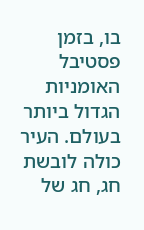בו, בזמן פסטיבל האומניות הגדול ביותר בעולם. העיר כולה לובשת חג, חג של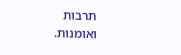תרבות ואומנות.